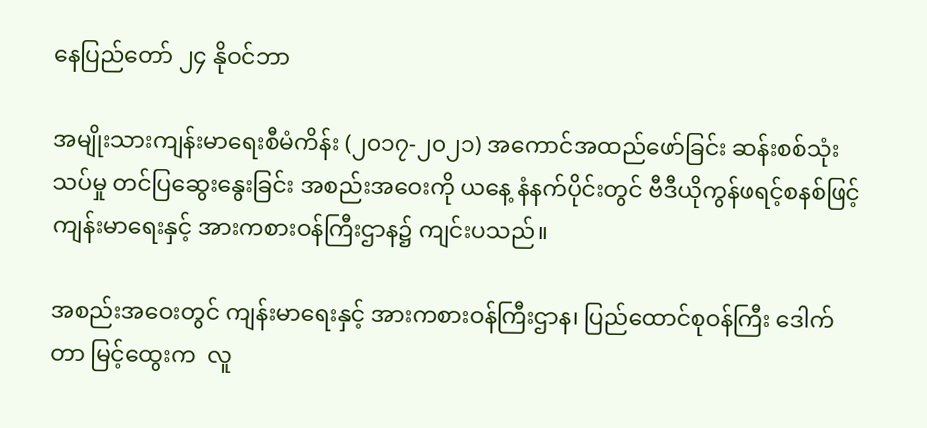နေပြည်တော် ၂၄ နိုဝင်ဘာ

အမျိုးသားကျန်းမာရေးစီမံကိန်း (၂၀၁၇-၂၀၂၁) အကောင်အထည်ဖော်ခြင်း ဆန်းစစ်သုံးသပ်မှု တင်ပြဆွေးနွေးခြင်း အစည်းအဝေးကို ယနေ့ နံနက်ပိုင်းတွင် ဗီဒီယိုကွန်ဖရင့်စနစ်ဖြင့် ကျန်းမာရေးနှင့် အားကစားဝန်ကြီးဌာန၌ ကျင်းပသည်။

အစည်းအဝေးတွင် ကျန်းမာရေးနှင့် အားကစားဝန်ကြီးဌာန၊ ပြည်ထောင်စုဝန်ကြီး ဒေါက်တာ မြင့်ထွေးက  လူ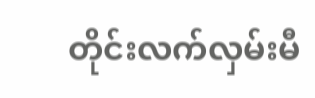တိုင်းလက်လှမ်းမီ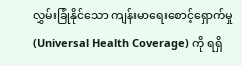လွှမ်းခြုံနိုင်သော ကျန်းမာရေးစောင့်ရှောက်မှု (Universal Health Coverage) ကို ရရှိ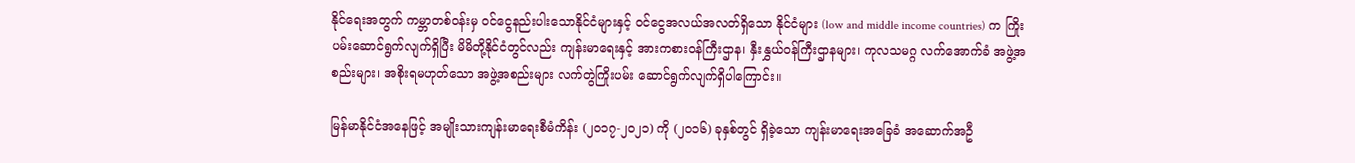နိုင်ရေးအတွက် ကမ္ဘာတစ်ဝန်းမှ ဝင်ငွေနည်းပါးသောနိုင်ငံများနှင့် ဝင်ငွေအလယ်အလတ်ရှိသော နိုင်ငံများ (low and middle income countries) က ကြိုးပမ်းဆောင်ရွက်လျက်ရှိပြီး မိမိတို့နိုင်ငံတွင်လည်း ကျန်းမာရေးနှင့် အားကစားဝန်ကြီးဌာန၊ နှီးနွှယ်ဝန်ကြီးဌာနများ၊ ကုလသမဂ္ဂ လက်အောက်ခံ အဖွဲ့အစည်းများ၊ အစိုးရမဟုတ်သော အဖွဲ့အစည်းများ လက်တွဲကြိုးပမ်း ဆောင်ရွက်လျက်ရှိပါကြောင်း။

မြန်မာနိုင်ငံအနေဖြင့် အမျိုးသားကျန်းမာရေးစီမံကိန်း (၂၀၁၇-၂၀၂၁) ကို (၂၀၁၆) ခုနှစ်တွင် ရှိခဲ့သော ကျန်းမာရေးအခြေခံ အဆောက်အဦ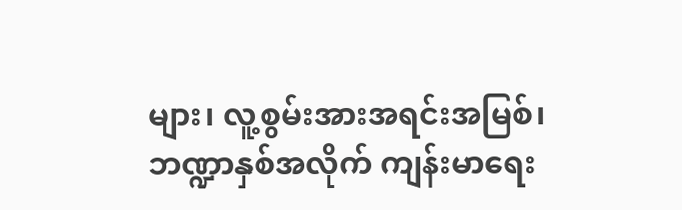များ၊ လူ့စွမ်းအားအရင်းအမြစ်၊ ဘဏ္ဍာနှစ်အလိုက် ကျန်းမာရေး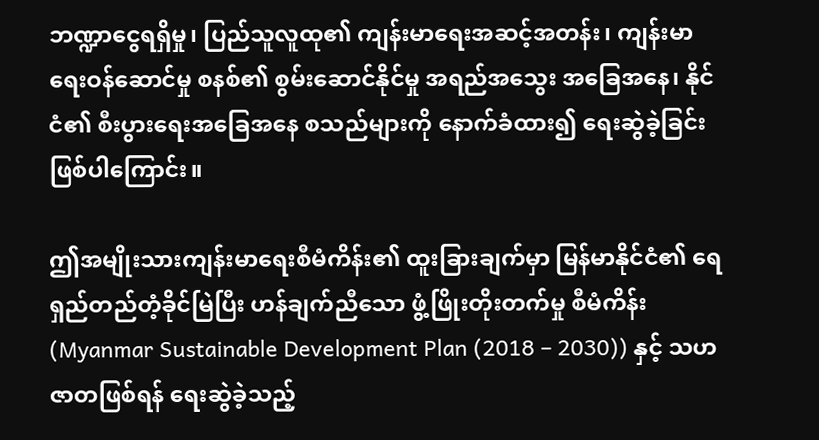ဘဏ္ဍာငွေရရှိမှု၊ ပြည်သူလူထု၏ ကျန်းမာရေးအဆင့်အတန်း၊ ကျန်းမာရေးဝန်ဆောင်မှု စနစ်၏ စွမ်းဆောင်နိုင်မှု အရည်အသွေး အခြေအနေ၊ နိုင်ငံ၏ စီးပွားရေးအခြေအနေ စသည်များကို နောက်ခံထား၍ ရေးဆွဲခဲ့ခြင်း ဖြစ်ပါကြောင်း။

ဤအမျိုးသားကျန်းမာရေးစီမံကိန်း၏ ထူးခြားချက်မှာ မြန်မာနိုင်ငံ၏ ရေရှည်တည်တံ့ခိုင်မြဲပြီး ဟန်ချက်ညီသော ဖွံ့ဖြိုးတိုးတက်မှု စီမံကိန်း (Myanmar Sustainable Development Plan (2018 – 2030)) နှင့် သဟဇာတဖြစ်ရန် ရေးဆွဲခဲ့သည့်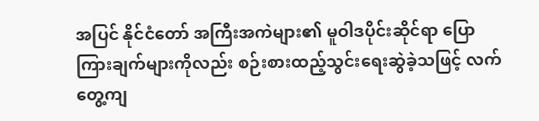အပြင် နိုင်ငံတော် အကြီးအကဲများ၏ မူဝါဒပိုင်းဆိုင်ရာ ပြောကြားချက်များကိုလည်း စဉ်းစားထည့်သွင်းရေးဆွဲခဲ့သဖြင့် လက်တွေ့ကျ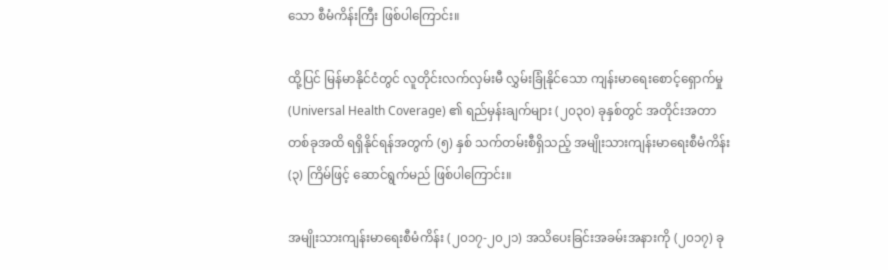သော စီမံကိန်းကြီး ဖြစ်ပါကြောင်း။

ထို့ပြင် မြန်မာနိုင်ငံတွင် လူတိုင်းလက်လှမ်းမီ လွှမ်းခြုံနိုင်သော ကျန်းမာရေးစောင့်ရှောက်မှု (Universal Health Coverage) ၏ ရည်မှန်းချက်များ (၂၀၃၀) ခုနှစ်တွင် အတိုင်းအတာတစ်ခုအထိ ရရှိနိုင်ရန်အတွက် (၅) နှစ် သက်တမ်းစီရှိသည့် အမျိုးသားကျန်းမာရေးစီမံကိန်း (၃) ကြိမ်ဖြင့် ဆောင်ရွက်မည် ဖြစ်ပါကြောင်း။

အမျိုးသားကျန်းမာရေးစီမံကိန်း (၂၀၁၇-၂၀၂၁) အသိပေးခြင်းအခမ်းအနားကို (၂၀၁၇) ခု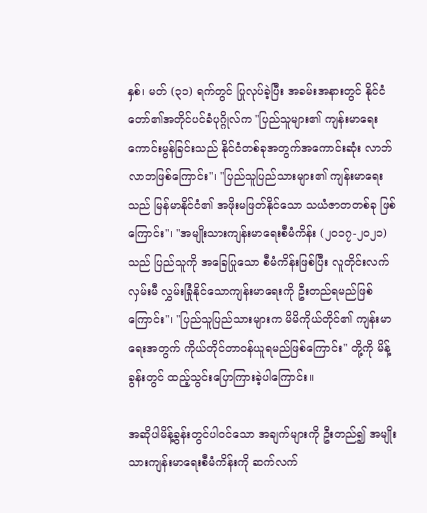နှစ်၊ မတ် (၃၁) ရက်တွင် ပြုလုပ်ခဲ့ပြီး အခမ်းအနားတွင် နိုင်ငံတော်၏အတိုင်ပင်ခံပုဂ္ဂိုလ်က "ပြည်သူများ၏ ကျန်းမာရေးကောင်းမွန်ခြင်းသည် နိုင်ငံတစ်ခုအတွက်အကောင်းဆုံး လာဘ်လာဘဖြစ်ကြောင်း"၊ "ပြည်သူပြည်သားများ၏ ကျန်းမာရေးသည် မြန်မာနိုင်ငံ၏ အဖိုးမဖြတ်နိုင်သော သယံဇာတတစ်ခု ဖြစ်ကြောင်း"၊ "အမျိုးသားကျန်းမာရေးစီမံကိန်း (၂၀၁၇-၂၀၂၁) သည် ပြည်သူကို အခြေပြုသော စီမံကိန်းဖြစ်ပြီး လူတိုင်းလက်လှမ်းမီ လွှမ်းခြုံနိုင်သောကျန်းမာရေးကို ဦးတည်ရမည်ဖြစ်ကြောင်း"၊ "ပြည်သူပြည်သားများက မိမိကိုယ်တိုင်၏ ကျန်းမာရေးအတွက် ကိုယ်တိုင်တာဝန်ယူရမည်ဖြစ်ကြောင်း" တို့ကို မိန့်ခွန်းတွင် ထည့်သွင်းပြောကြားခဲ့ပါကြောင်း။

အဆိုပါမိန့်ခွန်းတွင်ပါဝင်သော အချက်များကို ဦးတည်၍ အမျိုးသားကျန်းမာရေးစီမံကိန်းကို ဆက်လက်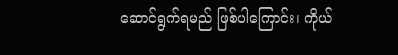ဆောင်ရွက်ရမည် ဖြစ်ပါကြောင်း၊ ကိုယ်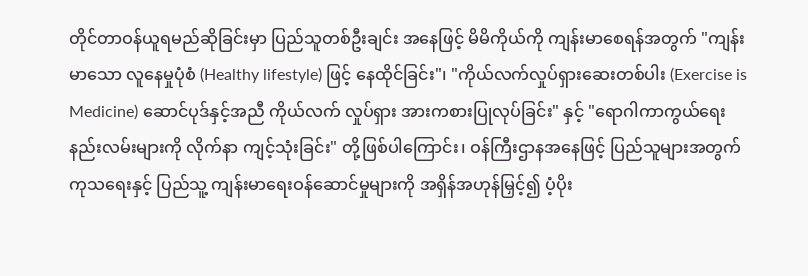တိုင်တာဝန်ယူရမည်ဆိုခြင်းမှာ ပြည်သူတစ်ဦးချင်း အနေဖြင့် မိမိကိုယ်ကို ကျန်းမာစေရန်အတွက် "ကျန်းမာသော လူနေမှုပုံစံ (Healthy lifestyle) ဖြင့် နေထိုင်ခြင်း"၊ "ကိုယ်လက်လှုပ်ရှားဆေးတစ်ပါး (Exercise is Medicine) ဆောင်ပုဒ်နှင့်အညီ ကိုယ်လက် လှုပ်ရှား အားကစားပြုလုပ်ခြင်း" နှင့် "ရောဂါကာကွယ်ရေး နည်းလမ်းများကို လိုက်နာ ကျင့်သုံးခြင်း" တို့ဖြစ်ပါကြောင်း၊ ဝန်ကြီးဌာနအနေဖြင့် ပြည်သူများအတွက် ကုသရေးနှင့် ပြည်သူ့ ကျန်းမာရေးဝန်ဆောင်မှုများကို အရှိန်အဟုန်မြှင့်၍ ပံ့ပိုး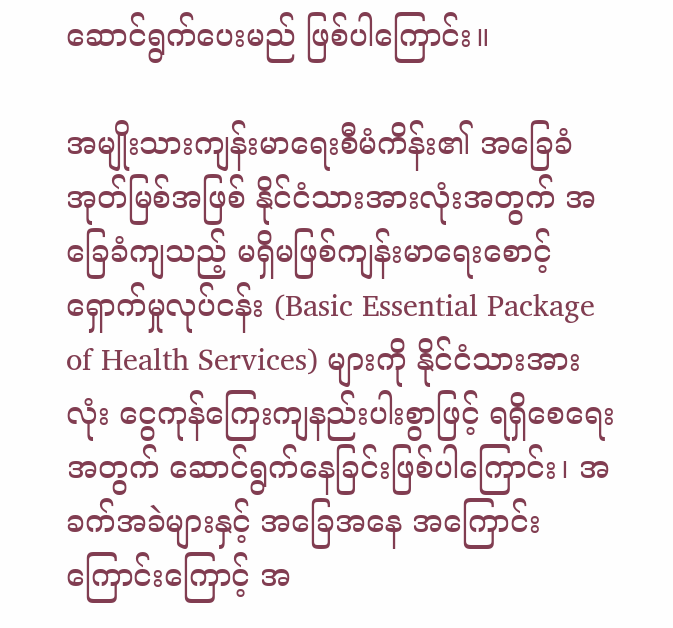ဆောင်ရွက်ပေးမည် ဖြစ်ပါကြောင်း။

အမျိုးသားကျန်းမာရေးစီမံကိန်း၏ အခြေခံအုတ်မြစ်အဖြစ် နိုင်ငံသားအားလုံးအတွက် အခြေခံကျသည့် မရှိမဖြစ်ကျန်းမာရေးစောင့်ရှောက်မှုလုပ်ငန်း (Basic Essential Package of Health Services) များကို နိုင်ငံသားအားလုံး ငွေကုန်ကြေးကျနည်းပါးစွာဖြင့် ရရှိစေရေးအတွက် ဆောင်ရွက်နေခြင်းဖြစ်ပါကြောင်း၊ အခက်အခဲများနှင့် အခြေအနေ အကြောင်းကြောင်းကြောင့် အ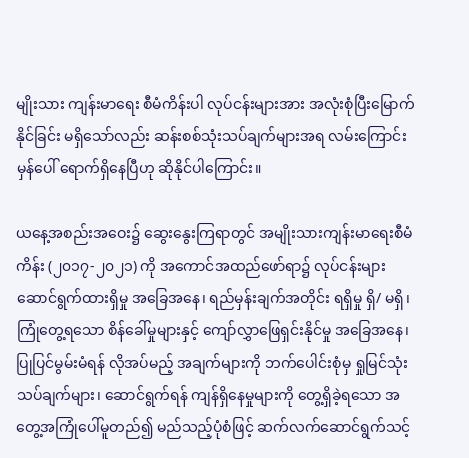မျိုးသား ကျန်းမာရေး စီမံကိန်းပါ လုပ်ငန်းများအား အလုံးစုံပြီးမြောက်နိုင်ခြင်း မရှိသော်လည်း ဆန်းစစ်သုံးသပ်ချက်များအရ လမ်းကြောင်းမှန်ပေါ် ရောက်ရှိနေပြီဟု ဆိုနိုင်ပါကြောင်း။

ယနေ့အစည်းအဝေး၌ ဆွေးနွေးကြရာတွင် အမျိုးသားကျန်းမာရေးစီမံကိန်း (၂၀၁၇-၂၀၂၁) ကို အကောင်အထည်ဖော်ရာ၌ လုပ်ငန်းများဆောင်ရွက်ထားရှိမှု အခြေအနေ၊ ရည်မှန်းချက်အတိုင်း ရရှိမှု ရှိ/ မရှိ၊ ကြုံတွေ့ရသော စိန်ခေါ်မှုများနှင့် ကျော်လွှာဖြေရှင်းနိုင်မှု အခြေအနေ၊ ပြုပြင်မွမ်းမံရန် လိုအပ်မည့် အချက်များကို ဘက်ပေါင်းစုံမှ ရှုမြင်သုံးသပ်ချက်များ၊ ဆောင်ရွက်ရန် ကျန်ရှိနေမှုများကို တွေ့ရှိခဲ့ရသော အတွေ့အကြုံပေါ်မူတည်၍ မည်သည့်ပုံစံဖြင့် ဆက်လက်ဆောင်ရွက်သင့်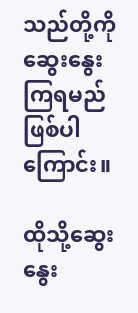သည်တို့ကို ဆွေးနွေးကြရမည် ဖြစ်ပါကြောင်း။

ထိုသို့ဆွေးနွေး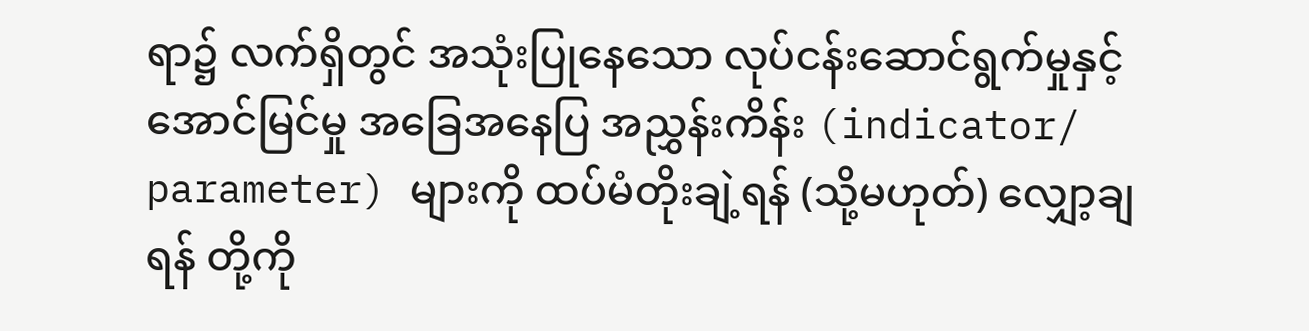ရာ၌ လက်ရှိတွင် အသုံးပြုနေသော လုပ်ငန်းဆောင်ရွက်မှုနှင့် အောင်မြင်မှု အခြေအနေပြ အညွှန်းကိန်း (indicator/ parameter) များကို ထပ်မံတိုးချဲ့ရန် (သို့မဟုတ်) လျှော့ချရန် တို့ကို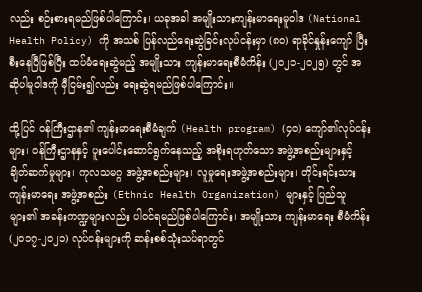လည်း စဉ်းစားရမည်ဖြစ်ပါကြောင်း၊ ယခုအခါ အမျိုးသားကျန်းမာရေးမူဝါဒ (National Health Policy) ကို အသစ် ပြန်လည်ရေးဆွဲခြင်းလုပ်ငန်းမှာ (၈၀) ရာခိုင်နှုန်းကျော် ပြီးစီးနေပြီဖြစ်ပြီး ထပ်မံရေးဆွဲမည့် အမျိုးသား ကျန်းမာရေးစီမံကိန်း (၂၀၂၁-၂၀၂၅) တွင် အဆိုပါမူဝါဒကို မှီငြမ်း၍လည်း ရေးဆွဲရမည်ဖြစ်ပါကြောင်း။

ထို့ပြင် ဝန်ကြီးဌာန၏ ကျန်းမာရေးစီမံချက် (Health program) (၄၀) ကျော်၏လုပ်ငန်းများ၊ ဝန်ကြီးဌာနနှင့် ပူးပေါင်းဆောင်ရွက်နေသည့် အစိုးရဟုတ်သော အဖွဲ့အစည်းများနှင့် ချိတ်ဆက်မှုများ၊ ကုလသမဂ္ဂ အဖွဲ့အစည်းများ၊ လူမှုရေးအဖွဲ့အစည်းများ၊ တိုင်းရင်းသားကျန်းမာရေး အဖွဲ့အစည်း (Ethnic Health Organization) များနှင့် ပြည်သူများ၏ အခန်းကဏ္ဍများလည်း ပါဝင်ရမည်ဖြစ်ပါကြောင်း၊ အမျိုးသား ကျန်းမာရေး စီမံကိန်း (၂၀၁၇-၂၀၂၁) လုပ်ငန်းများကို ဆန်းစစ်သုံးသပ်ရာတွင်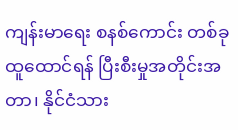ကျန်းမာရေး စနစ်ကောင်း တစ်ခုထူထောင်ရန် ပြီးစီးမှုအတိုင်းအတာ၊ နိုင်ငံသား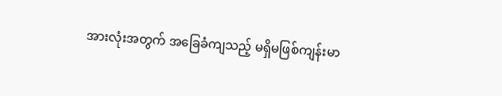အားလုံးအတွက် အခြေခံကျသည့် မရှိမဖြစ်ကျန်းမာ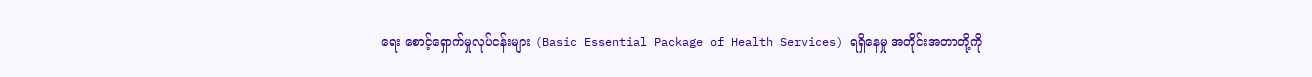ရေး စောင့်ရှောက်မှုလုပ်ငန်းများ (Basic Essential Package of Health Services) ရရှိနေမှု အတိုင်းအတာတို့ကို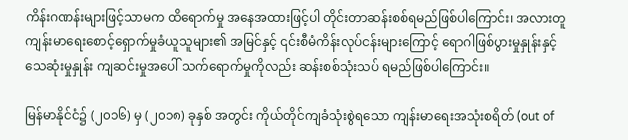ကိန်းဂဏန်းများဖြင့်သာမက ထိရောက်မှု အနေအထားဖြင့်ပါ တိုင်းတာဆန်းစစ်ရမည်ဖြစ်ပါကြောင်း၊ အလားတူ ကျန်းမာရေးစောင့်ရှောက်မှုခံယူသူများ၏ အမြင်နှင့် ၎င်းစီမံကိန်းလုပ်ငန်းများကြောင့် ရောဂါဖြစ်ပွားမှုနှုန်းနှင့် သေဆုံးမှုနှုန်း ကျဆင်းမှုအပေါ် သက်ရောက်မှုကိုလည်း ဆန်းစစ်သုံးသပ် ရမည်ဖြစ်ပါကြောင်း။

မြန်မာနိုင်ငံ၌ (၂၀၁၆) မှ (၂၀၁၈) ခုနှစ် အတွင်း ကိုယ်တိုင်ကျခံသုံးစွဲရသော ကျန်းမာရေးအသုံးစရိတ် (out of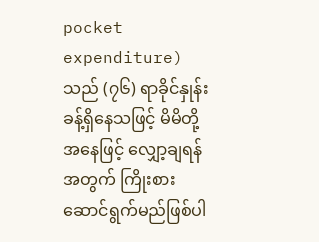pocket expenditure) သည် (၇၆) ရာခိုင်နှုန်းခန့်ရှိနေသဖြင့် မိမိတို့အနေဖြင့် လျှော့ချရန်အတွက် ကြိုးစားဆောင်ရွက်မည်ဖြစ်ပါ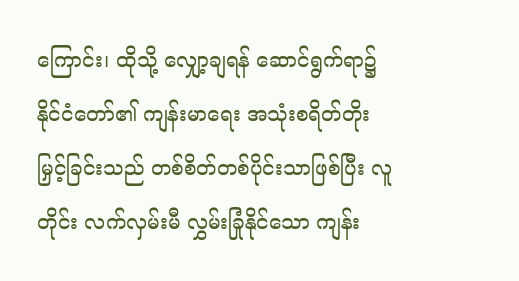ကြောင်း၊ ထိုသို့ လျှော့ချရန် ဆောင်ရွက်ရာ၌ နိုင်ငံတော်၏ ကျန်းမာရေး အသုံးစရိတ်တိုးမြှင့်ခြင်းသည် တစ်စိတ်တစ်ပိုင်းသာဖြစ်ပြီး လူတိုင်း လက်လှမ်းမီ လွှမ်းခြုံနိုင်သော ကျန်း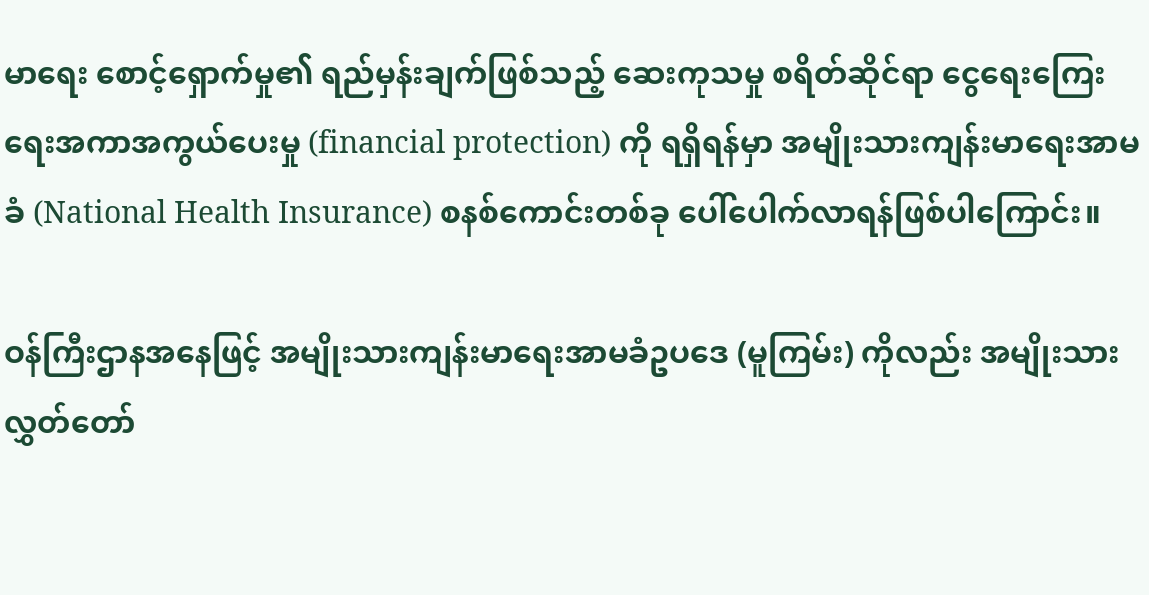မာရေး စောင့်ရှောက်မှု၏ ရည်မှန်းချက်ဖြစ်သည့် ဆေးကုသမှု စရိတ်ဆိုင်ရာ ငွေရေးကြေးရေးအကာအကွယ်ပေးမှု (financial protection) ကို ရရှိရန်မှာ အမျိုးသားကျန်းမာရေးအာမခံ (National Health Insurance) စနစ်ကောင်းတစ်ခု ပေါ်ပေါက်လာရန်ဖြစ်ပါကြောင်း။

ဝန်ကြီးဌာနအနေဖြင့် အမျိုးသားကျန်းမာရေးအာမခံဥပဒေ (မူကြမ်း) ကိုလည်း အမျိုးသားလွှတ်တော်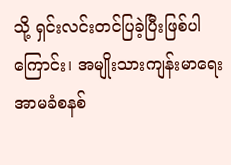သို့ ရှင်းလင်းတင်ပြခဲ့ပြီးဖြစ်ပါကြောင်း၊ အမျိုးသားကျန်းမာရေးအာမခံစနစ်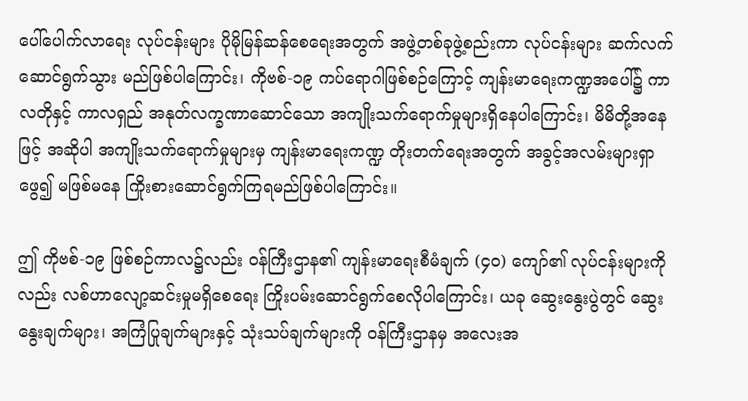ပေါ်ပေါက်လာရေး လုပ်ငန်းများ ပိုမိုမြန်ဆန်စေရေးအတွက် အဖွဲ့တစ်ခုဖွဲ့စည်းကာ လုပ်ငန်းများ ဆက်လက်ဆောင်ရွက်သွား မည်ဖြစ်ပါကြောင်း၊ ကိုဗစ်-၁၉ ကပ်ရောဂါဖြစ်စဉ်ကြောင့် ကျန်းမာရေးကဏ္ဍအပေါ်၌ ကာလတိုနှင့် ကာလရှည် အနုတ်လက္ခဏာဆောင်သော အကျိုးသက်ရောက်မှုများရှိနေပါကြောင်း၊ မိမိတို့အနေဖြင့် အဆိုပါ အကျိုးသက်ရောက်မှုများမှ ကျန်းမာရေးကဏ္ဍ တိုးတက်ရေးအတွက် အခွင့်အလမ်းများရှာဖွေ၍ မဖြစ်မနေ ကြိုးစားဆောင်ရွက်ကြရမည်ဖြစ်ပါကြောင်း။

ဤ ကိုဗစ်-၁၉ ဖြစ်စဉ်ကာလ၌လည်း ဝန်ကြီးဌာန၏ ကျန်းမာရေးစီမံချက် (၄၀) ကျော်၏ လုပ်ငန်းများကိုလည်း လစ်ဟာလျော့ဆင်းမှုမရှိစေရေး ကြိုးပမ်းဆောင်ရွက်စေလိုပါကြောင်း၊ ယခု ဆွေးနွေးပွဲတွင် ဆွေးနွေးချက်များ၊ အကြံပြုချက်များနှင့် သုံးသပ်ချက်များကို ဝန်ကြီးဌာနမှ အလေးအ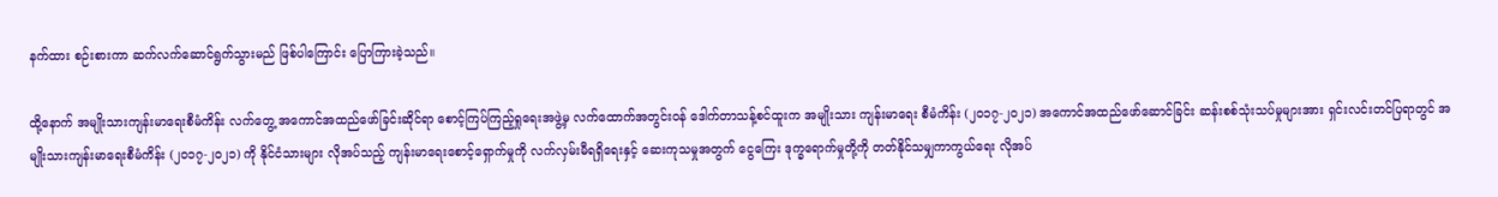နက်ထား စဉ်းစားကာ ဆက်လက်ဆောင်ရွက်သွားမည် ဖြစ်ပါကြောင်း ပြောကြားခဲ့သည်။

ထို့နောက် အမျိုးသားကျန်းမာရေးစီမံကိန်း လက်တွေ့ အကောင်အထည်ဖော်ခြင်းဆိုင်ရာ စောင့်ကြပ်ကြည့်ရှုရေးအဖွဲ့မှ လက်ထောက်အတွင်းဝန် ဒေါက်တာသန့်စင်ထူးက အမျိုးသား ကျန်းမာရေး စီမံကိန်း (၂၀၁၇-၂၀၂၁) အကောင်အထည်ဖော်ဆောင်ခြင်း ဆန်းစစ်သုံးသပ်မှုများအား ရှင်းလင်းတင်ပြရာတွင် အမျိုးသားကျန်းမာရေးစီမံကိန်း (၂၀၁၇-၂၀၂၁) ကို နိုင်ငံသားများ လိုအပ်သည့် ကျန်းမာ‌ရေးစောင့်ရှောက်မှုကို လက်လှမ်းမီရရှိရေးနှင့် ဆေးကုသမှုအတွက် ငွေကြေး ဒုက္ခရောက်မှုတို့ကို တတ်နိုင်သမျှကာကွယ်ရေး လိုအပ်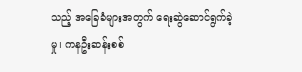သည့် အခြေခံများအတွက် ရေးဆွဲဆောင်ရွက်ခဲ့မှု၊ ကနဦးဆန်းစစ်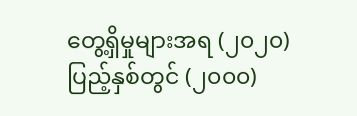တွေ့ရှိမှုများအရ (၂၀၂၀) ပြည့်နှစ်တွင် (၂၀၀၀)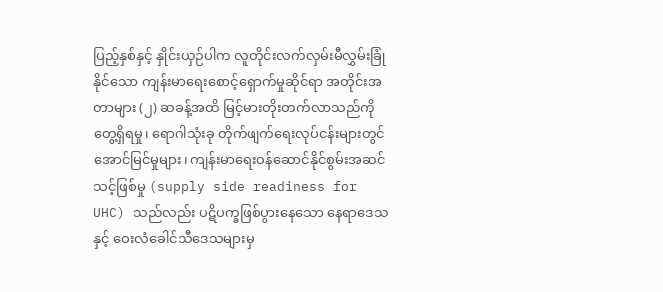ပြည့်နှစ်နှင့် နှိုင်းယှဉ်ပါက လူတိုင်းလက်လှမ်းမီလွှမ်းခြုံနိုင်သော ကျန်းမာရေးစောင့်ရှောက်မှုဆိုင်ရာ အတိုင်းအတာများ (၂) ဆခန့်အထိ မြင့်မားတိုးတက်လာသည်ကို တွေ့ရှိရမှု၊ ရောဂါသုံးခု တိုက်ဖျက်ရေးလုပ်ငန်းများတွင် အောင်မြင်မှုများ၊ ကျန်းမာရေးဝန်ဆောင်နိုင်စွမ်းအဆင်သင့်ဖြစ်မှု (supply side readiness for UHC) သည်လည်း ပဋိပက္ခဖြစ်ပွားနေသော နေရာဒေသနှင့် ဝေးလံခေါင်သီဒေသများမှ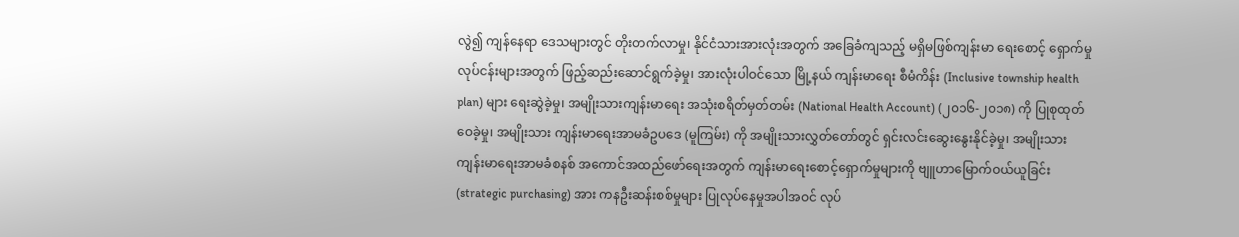လွဲ၍ ကျန်နေရာ ဒေသများတွင် တိုးတက်လာမှု၊ နိုင်ငံသားအားလုံးအတွက် အခြေခံကျသည့် မရှိမဖြစ်ကျန်းမာ ရေးစောင့် ရှောက်မှုလုပ်ငန်းများအတွက် ဖြည့်ဆည်းဆောင်ရွက်ခဲ့မှု၊ အားလုံးပါဝင်သော မြို့နယ် ကျန်းမာရေး စီမံကိန်း (Inclusive township health plan) များ ရေးဆွဲခဲ့မှု၊ အမျိုးသားကျန်းမာရေး အသုံးစရိတ်မှတ်တမ်း (National Health Account) (၂၀၁၆-၂၀၁၈) ကို ပြုစုထုတ်ဝေခဲ့မှု၊ အမျိုးသား ကျန်းမာရေးအာမခံဥပဒေ (မူကြမ်း) ကို အမျိုးသားလွှတ်တော်တွင် ရှင်းလင်းဆွေးနွေးနိုင်ခဲ့မှု၊ အမျိုးသားကျန်းမာရေးအာမခံစနစ် အကောင်အထည်ဖော်ရေးအတွက် ကျန်းမာရေးစောင့်ရှောက်မှုများကို ဗျူဟာမြောက်ဝယ်ယူခြင်း (strategic purchasing) အား ကနဦးဆန်းစစ်မှုများ ပြုလုပ်နေမှုအပါအဝင် လုပ်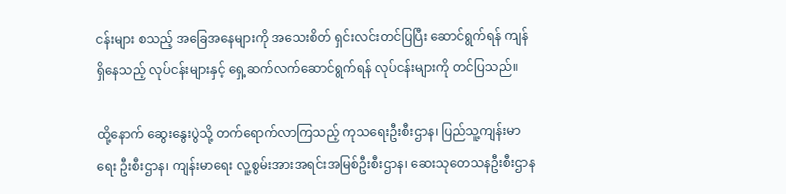ငန်းများ စသည့် အခြေအနေများကို အသေးစိတ် ရှင်းလင်းတင်ပြပြီး ဆောင်ရွက်ရန် ကျန်ရှိနေသည့် လုပ်ငန်းများနှင့် ရှေ့ဆက်လက်ဆောင်ရွက်ရန် လုပ်ငန်းများကို တင်ပြသည်။

ထို့နောက် ဆွေးနွေးပွဲသို့ တက်ရောက်လာကြသည့် ကုသရေးဦးစီးဌာန၊ ပြည်သူ့ကျန်းမာရေး ဦးစီးဌာန၊ ကျန်းမာရေး လူ့စွမ်းအားအရင်းအမြစ်ဦးစီးဌာန၊ ဆေးသုတေသနဦးစီးဌာန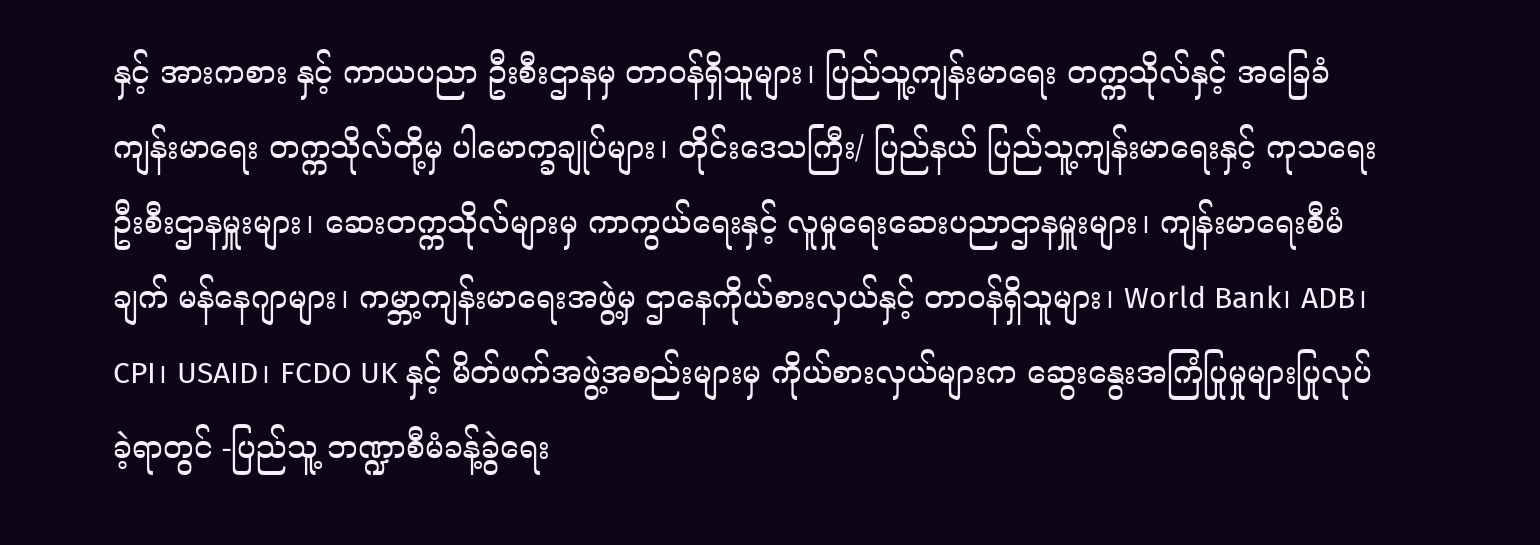နှင့် အားကစား နှင့် ကာယပညာ ဦးစီးဌာနမှ တာဝန်ရှိသူများ၊ ပြည်သူ့ကျန်းမာရေး တက္ကသိုလ်နှင့် အခြေခံကျန်းမာရေး တက္ကသိုလ်တို့မှ ပါမောက္ခချုပ်များ၊ တိုင်းဒေသကြီး/ ပြည်နယ် ပြည်သူ့ကျန်းမာရေးနှင့် ကုသရေးဦးစီးဌာနမှူးများ၊ ဆေးတက္ကသိုလ်များမှ ကာကွယ်ရေးနှင့် လူမှုရေးဆေးပညာဌာနမှူးများ၊ ကျန်းမာရေးစီမံချက် မန်နေဂျာများ၊ ကမ္ဘာ့ကျန်းမာရေးအဖွဲ့မှ ဌာနေကိုယ်စားလှယ်နှင့် တာဝန်ရှိသူများ၊ World Bank၊ ADB၊ CPI၊ USAID၊ FCDO UK နှင့် မိတ်ဖက်အဖွဲ့အစည်းများမှ ကိုယ်စားလှယ်များက ဆွေးနွေးအကြံပြုမှုများပြုလုပ်ခဲ့ရာတွင် -ပြည်သူ့ ဘဏ္ဍာစီမံခန့်ခွဲရေး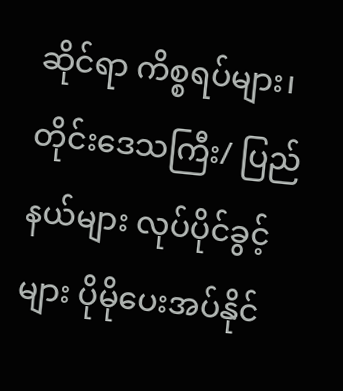ဆိုင်ရာ ကိစ္စရပ်များ၊ တိုင်းဒေသကြီး/ ပြည်နယ်များ လုပ်ပိုင်ခွင့်များ ပိုမိုပေးအပ်နိုင်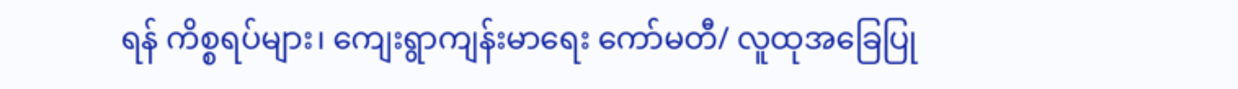ရန် ကိစ္စရပ်များ၊ ကျေးရွာကျန်းမာရေး ကော်မတီ/ လူထုအခြေပြု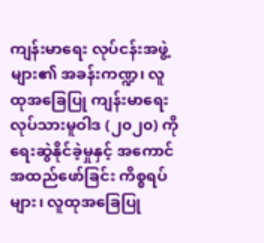ကျန်းမာရေး လုပ်ငန်းအဖွဲ့များ၏ အခန်းကဏ္ဍ၊ လူထုအခြေပြု ကျန်းမာရေး လုပ်သားမူဝါဒ (၂၀၂၀) ကို ရေးဆွဲနိုင်ခဲ့မှုနှင့် အကောင်အထည်ဖော်ခြင်း ကိစ္စရပ်များ၊ လူထုအခြေပြု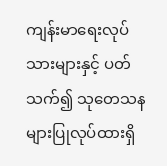ကျန်းမာရေးလုပ်သားများနှင့် ပတ်သက်၍ သုတေသနများပြုလုပ်ထားရှိ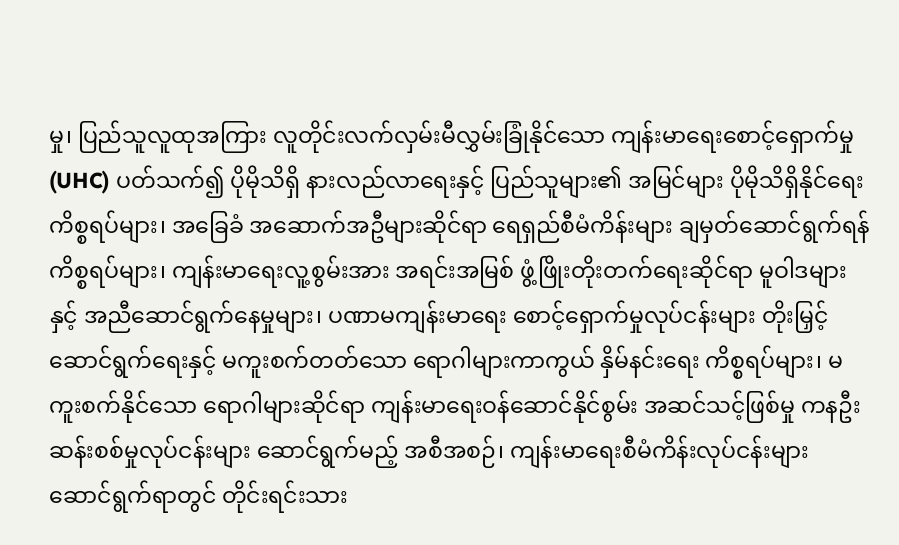မှု၊ ပြည်သူလူထုအကြား လူတိုင်းလက်လှမ်းမီလွှမ်းခြုံနိုင်သော ကျန်းမာရေးစောင့်ရှောက်မှု (UHC) ပတ်သက်၍ ပိုမိုသိရှိ နားလည်လာရေးနှင့် ပြည်သူများ၏ အမြင်များ ပိုမိုသိရှိနိုင်ရေးကိစ္စရပ်များ၊ အခြေခံ အဆောက်အဦများဆိုင်ရာ ရေရှည်စီမံကိန်းများ ချမှတ်ဆောင်ရွက်ရန်ကိစ္စရပ်များ၊ ကျန်းမာရေးလူ့စွမ်းအား အရင်းအမြစ် ဖွံ့ဖြိုးတိုးတက်ရေးဆိုင်ရာ မူဝါဒများနှင့် အညီဆောင်ရွက်နေမှုများ၊ ပဏာမကျန်းမာရေး စောင့်ရှောက်မှုလုပ်ငန်းများ တိုးမြှင့်ဆောင်ရွက်ရေးနှင့် မကူးစက်တတ်သော ရောဂါများကာကွယ် နှိမ်နင်းရေး ကိစ္စရပ်များ၊ မကူးစက်နိုင်သော ရောဂါများဆိုင်ရာ ကျန်းမာရေးဝန်ဆောင်နိုင်စွမ်း အဆင်သင့်ဖြစ်မှု ကနဦးဆန်းစစ်မှုလုပ်ငန်းများ ဆောင်ရွက်မည့် အစီအစဉ်၊ ကျန်းမာရေးစီမံကိန်းလုပ်ငန်းများ ဆောင်ရွက်ရာတွင် တိုင်းရင်းသား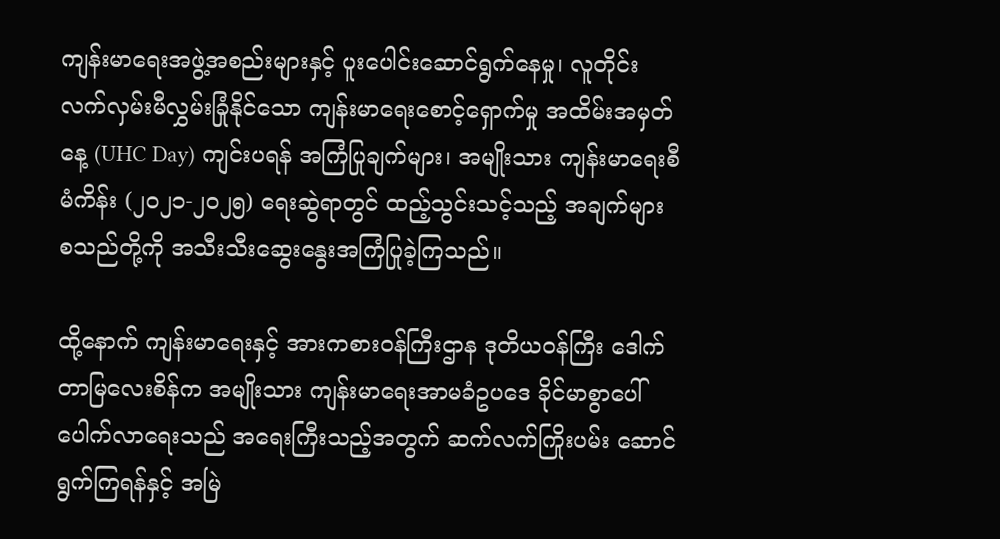ကျန်းမာရေးအဖွဲ့အစည်းများနှင့် ပူးပေါင်းဆောင်ရွက်နေမှု၊ လူတိုင်းလက်လှမ်းမီလွှမ်းခြုံနိုင်သော ကျန်းမာရေးစောင့်ရှောက်မှု အထိမ်းအမှတ်နေ့ (UHC Day) ကျင်းပရန် အကြံပြုချက်များ၊ အမျိုးသား ကျန်းမာရေးစီမံကိန်း (၂၀၂၁-၂၀၂၅) ရေးဆွဲရာတွင် ထည့်သွင်းသင့်သည့် အချက်များ စသည်တို့ကို အသီးသီးဆွေးနွေးအကြံပြုခဲ့ကြသည်။

ထို့နောက် ကျန်းမာရေးနှင့် အားကစားဝန်ကြီးဌာန ဒုတိယဝန်ကြီး ဒေါက်တာမြလေးစိန်က အမျိုးသား ကျန်းမာရေးအာမခံဥပဒေ ခိုင်မာစွာပေါ်ပေါက်လာရေးသည် အရေးကြီးသည့်အတွက် ဆက်လက်ကြိုးပမ်း ဆောင်ရွက်ကြရန်နှင့် အမြဲ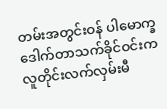တမ်းအတွင်းဝန် ပါမောက္ခဒေါက်တာသက်ခိုင်ဝင်းက လူတိုင်းလက်လှမ်းမီ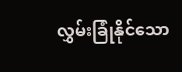လွှမ်းခြုံနိုင်သော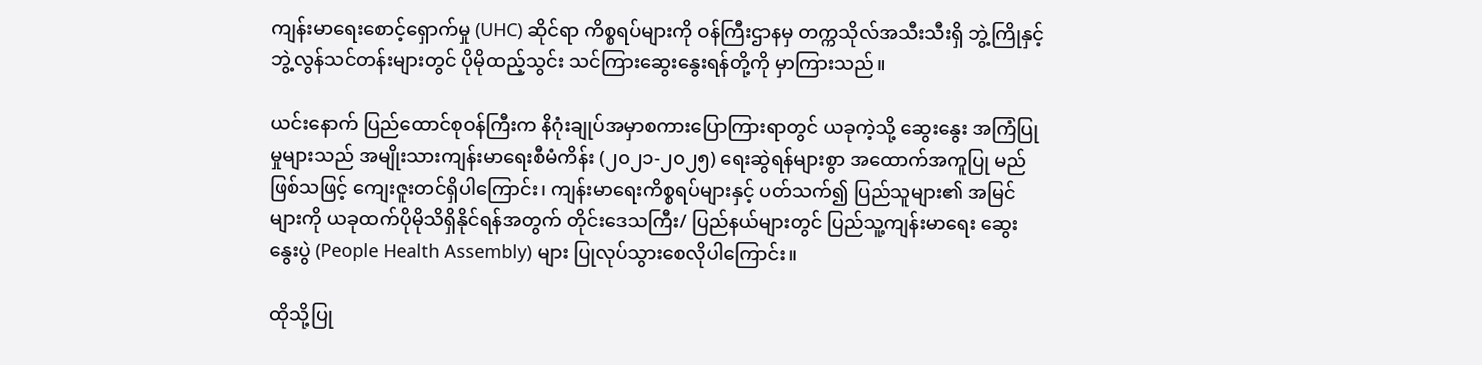ကျန်းမာရေးစောင့်ရှောက်မှု (UHC) ဆိုင်ရာ ကိစ္စရပ်များကို ဝန်ကြီးဌာနမှ တက္ကသိုလ်အသီးသီးရှိ ဘွဲ့ကြိုနှင့် ဘွဲ့လွန်သင်တန်းများတွင် ပိုမိုထည့်သွင်း သင်ကြားဆွေးနွေးရန်တို့ကို မှာကြားသည်။

ယင်းနောက် ပြည်ထောင်စုဝန်ကြီးက နိဂုံးချုပ်အမှာစကားပြောကြားရာတွင် ယခုကဲ့သို့ ဆွေးနွေး အကြံပြုမှုများသည် အမျိုးသားကျန်းမာရေးစီမံကိန်း (၂၀၂၁-၂၀၂၅) ရေးဆွဲရန်များစွာ အထောက်အကူပြု မည်ဖြစ်သဖြင့် ကျေးဇူးတင်ရှိပါကြောင်း၊ ကျန်းမာရေးကိစ္စရပ်များနှင့် ပတ်သက်၍ ပြည်သူများ၏ အမြင်များကို ယခုထက်ပိုမိုသိရှိနိုင်ရန်အတွက် တိုင်းဒေသကြီး/ ပြည်နယ်များတွင် ပြည်သူ့ကျန်းမာရေး ဆွေးနွေးပွဲ (People Health Assembly) များ ပြုလုပ်သွားစေလိုပါကြောင်း။

ထိုသို့ပြု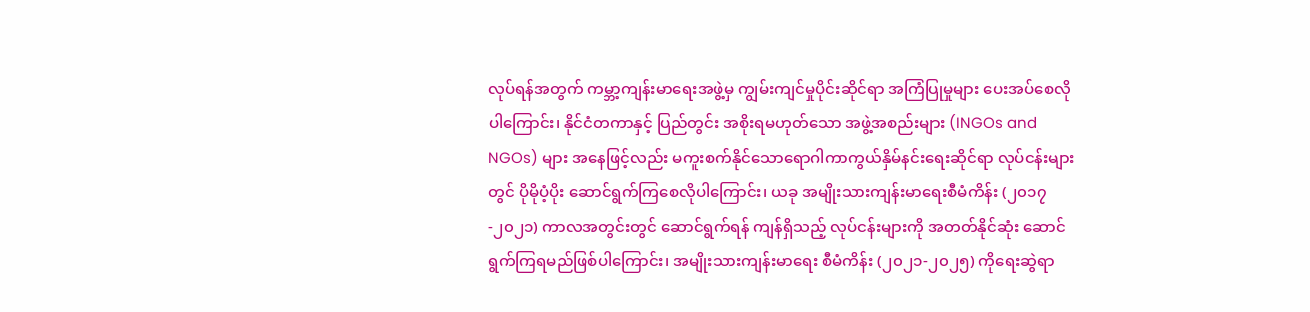လုပ်ရန်အတွက် ကမ္ဘာ့ကျန်းမာရေးအဖွဲ့မှ ကျွမ်းကျင်မှုပိုင်းဆိုင်ရာ အကြံပြုမှုများ ပေးအပ်စေလိုပါကြောင်း၊ နိုင်ငံတကာနှင့် ပြည်တွင်း အစိုးရမဟုတ်သော အဖွဲ့အစည်းများ (INGOs and NGOs) များ အနေဖြင့်လည်း မကူးစက်နိုင်သောရောဂါကာကွယ်နှိမ်နင်းရေးဆိုင်ရာ လုပ်ငန်းများတွင် ပိုမိုပံ့ပိုး ဆောင်ရွက်ကြစေလိုပါကြောင်း၊ ယခု အမျိုးသားကျန်းမာရေးစီမံကိန်း (၂၀၁၇-၂၀၂၁) ကာလအတွင်းတွင် ဆောင်ရွက်ရန် ကျန်ရှိသည့် လုပ်ငန်းများကို အတတ်နိုင်ဆုံး ဆောင်ရွက်ကြရမည်ဖြစ်ပါကြောင်း၊ အမျိုးသားကျန်းမာရေး စီမံကိန်း (၂၀၂၁-၂၀၂၅) ကိုရေးဆွဲရာ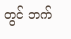တွင် ဘက်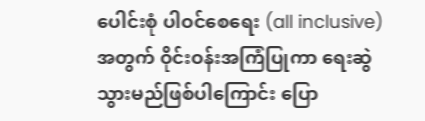ပေါင်းစုံ ပါဝင်စေရေး (all inclusive) အတွက် ဝိုင်းဝန်းအကြံပြုကာ ရေးဆွဲသွားမည်ဖြစ်ပါကြောင်း ပြော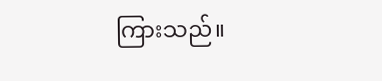ကြားသည်။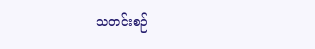သတင်းစဉ်